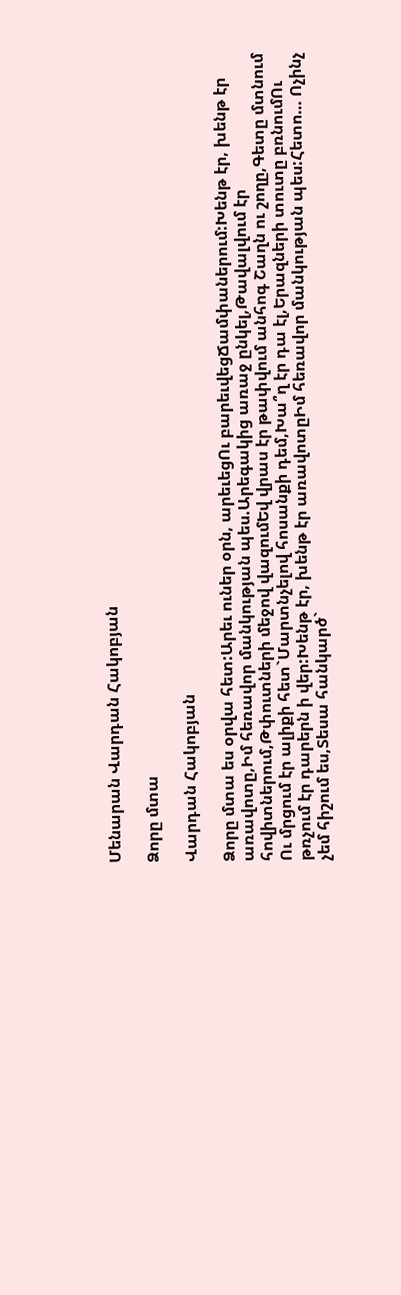Մենարան Վարդան Հակոբյան

Ձորը մտա

Վարդան Հակոբյան

Ձորը մտա ես օրվա հետ:Արեւ ուներ օրն, արեւեցՈւ բարեւվեցՃամփաներում:Խենթ էր, խենթ էր առավոտը,Իմ հեռավոր մանկության պես.Արեգակից առաջ ընկել,Թավալվում էր հովիտներում,Թփուտների մեջով վազումԵվ վրաս էր թափվում անհոգ Շաղն ու շողը,Գետը մտնում Ու մրցում էր ալիքի հետ`Մարտնչելով հոսանքի դեմ,Խա՞ղ էր դա էլ,Երազների տուտը բռնումՈւ թռչում էր դարերն ի վեր:Խենթ էր, խենթ էր առավոտըԻմ հեռավոր մանկության պես:Հետո… Ոչինչ չեմ հիշում ես,Տեսա հանկարծ`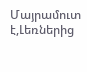Մայրամուտ է,Լեռներից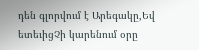դեն գլորվում է Արեգակը,Եվ ետեւիցՉի կարենում օրը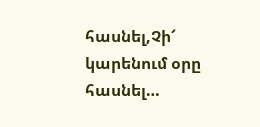հասնել,Չի՜ կարենում օրը հասնել…